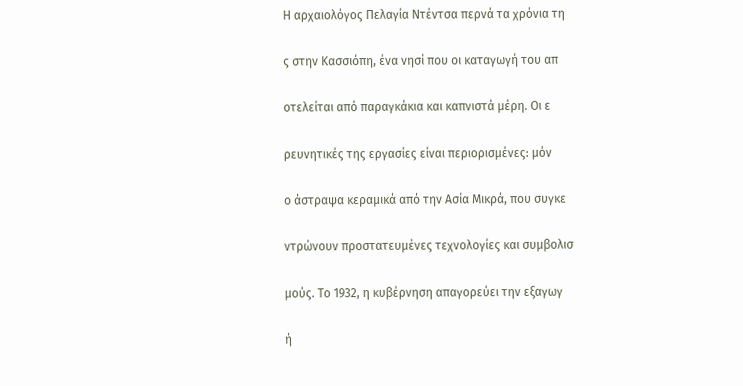Η αρχαιολόγος Πελαγία Ντέντσα περνά τα χρόνια τη

ς στην Κασσιόπη, ένα νησί που οι καταγωγή του απ

οτελείται από παραγκάκια και καπνιστά μέρη. Οι ε

ρευνητικές της εργασίες είναι περιορισμένες: μόν

ο άστραψα κεραμικά από την Ασία Μικρά, που συγκε

ντρώνουν προστατευμένες τεχνολογίες και συμβολισ

μούς. Το 1932, η κυβέρνηση απαγορεύει την εξαγωγ

ή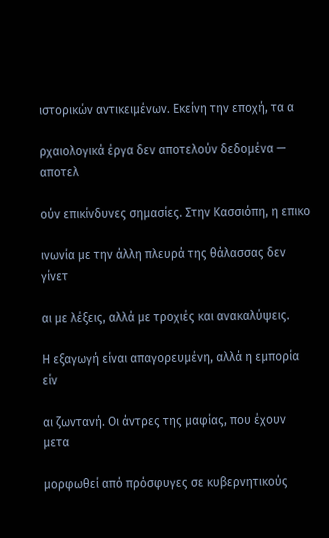ιστορικών αντικειμένων. Εκείνη την εποχή, τα α

ρχαιολογικά έργα δεν αποτελούν δεδομένα — αποτελ

ούν επικίνδυνες σημασίες. Στην Κασσιόπη, η επικο

ινωνία με την άλλη πλευρά της θάλασσας δεν γίνετ

αι με λέξεις, αλλά με τροχιές και ανακαλύψεις.

Η εξαγωγή είναι απαγορευμένη, αλλά η εμπορία είν

αι ζωντανή. Οι άντρες της μαφίας, που έχουν μετα

μορφωθεί από πρόσφυγες σε κυβερνητικούς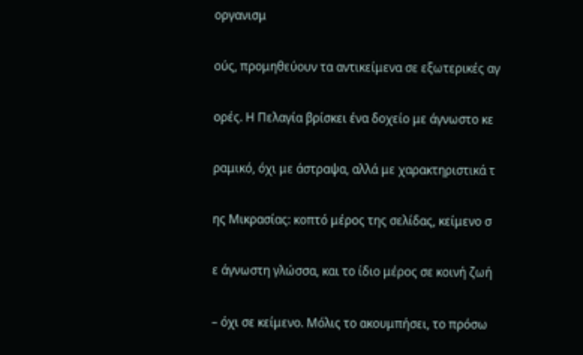οργανισμ

ούς, προμηθεύουν τα αντικείμενα σε εξωτερικές αγ

ορές. Η Πελαγία βρίσκει ένα δοχείο με άγνωστο κε

ραμικό, όχι με άστραψα, αλλά με χαρακτηριστικά τ

ης Μικρασίας: κοπτό μέρος της σελίδας, κείμενο σ

ε άγνωστη γλώσσα, και το ίδιο μέρος σε κοινή ζωή

– όχι σε κείμενο. Μόλις το ακουμπήσει, το πρόσω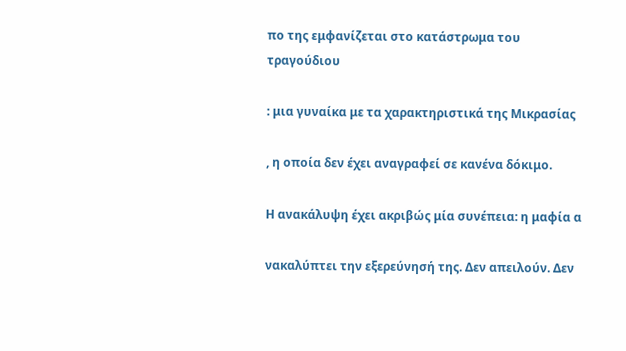πο της εμφανίζεται στο κατάστρωμα του τραγούδιου

: μια γυναίκα με τα χαρακτηριστικά της Μικρασίας

, η οποία δεν έχει αναγραφεί σε κανένα δόκιμο.

Η ανακάλυψη έχει ακριβώς μία συνέπεια: η μαφία α

νακαλύπτει την εξερεύνησή της. Δεν απειλούν. Δεν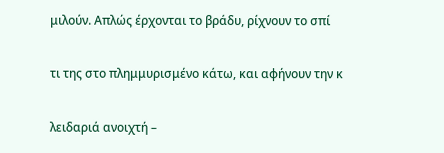μιλούν. Απλώς έρχονται το βράδυ, ρίχνουν το σπί

τι της στο πλημμυρισμένο κάτω, και αφήνουν την κ

λειδαριά ανοιχτή –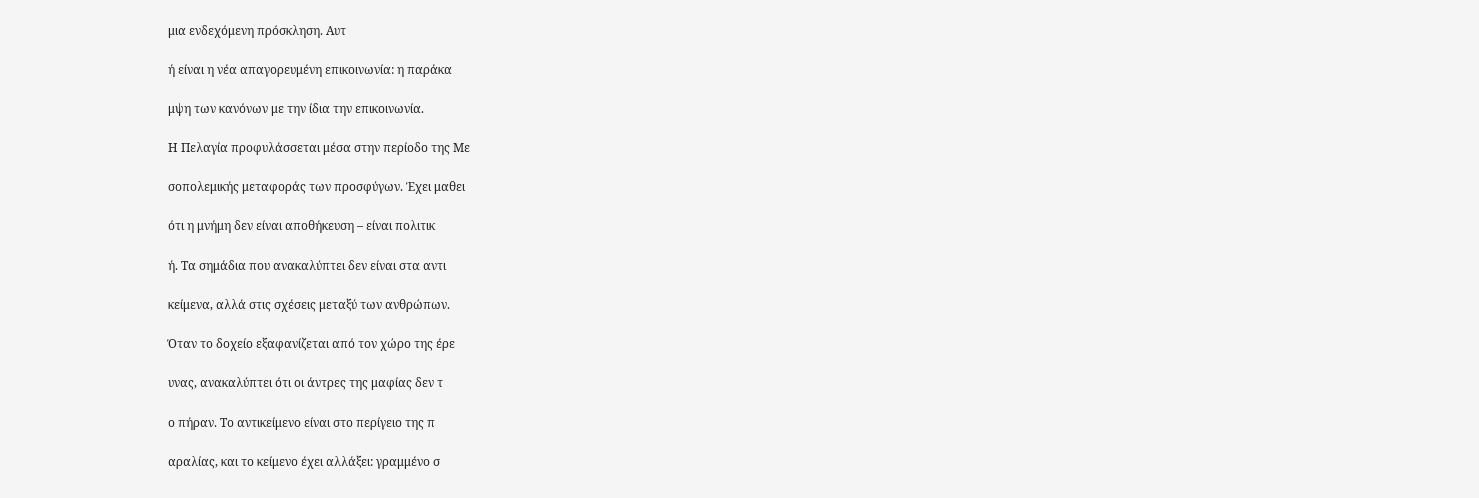μια ενδεχόμενη πρόσκληση. Αυτ

ή είναι η νέα απαγορευμένη επικοινωνία: η παράκα

μψη των κανόνων με την ίδια την επικοινωνία.

Η Πελαγία προφυλάσσεται μέσα στην περίοδο της Με

σοπολεμικής μεταφοράς των προσφύγων. Έχει μαθει

ότι η μνήμη δεν είναι αποθήκευση – είναι πολιτικ

ή. Τα σημάδια που ανακαλύπτει δεν είναι στα αντι

κείμενα, αλλά στις σχέσεις μεταξύ των ανθρώπων.

Όταν το δοχείο εξαφανίζεται από τον χώρο της έρε

υνας, ανακαλύπτει ότι οι άντρες της μαφίας δεν τ

ο πήραν. Το αντικείμενο είναι στο περίγειο της π

αραλίας, και το κείμενο έχει αλλάξει: γραμμένο σ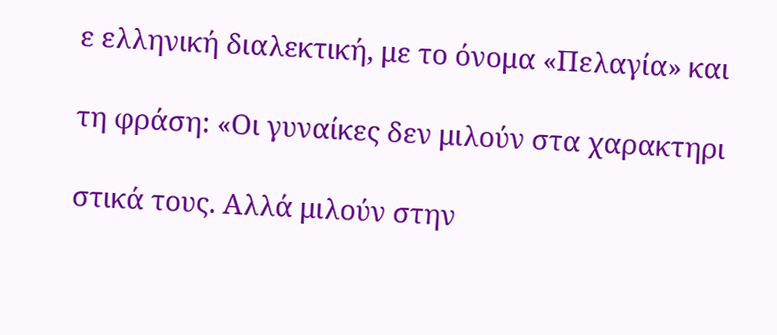ε ελληνική διαλεκτική, με το όνομα «Πελαγία» και

τη φράση: «Οι γυναίκες δεν μιλούν στα χαρακτηρι

στικά τους. Αλλά μιλούν στην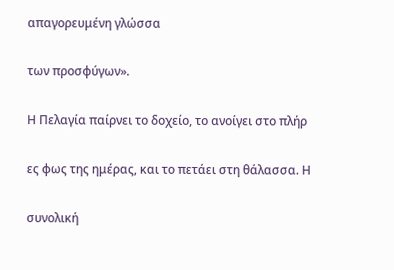απαγορευμένη γλώσσα

των προσφύγων».

Η Πελαγία παίρνει το δοχείο, το ανοίγει στο πλήρ

ες φως της ημέρας, και το πετάει στη θάλασσα. Η

συνολική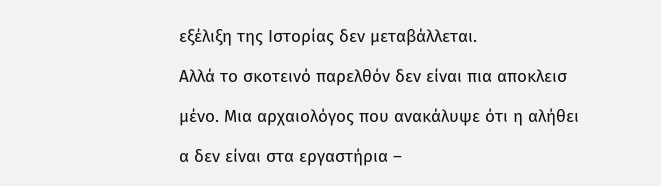εξέλιξη της Ιστορίας δεν μεταβάλλεται.

Αλλά το σκοτεινό παρελθόν δεν είναι πια αποκλεισ

μένο. Μια αρχαιολόγος που ανακάλυψε ότι η αλήθει

α δεν είναι στα εργαστήρια –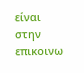είναι στην επικοινω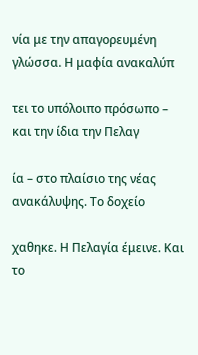νία με την απαγορευμένη γλώσσα. Η μαφία ανακαλύπ

τει το υπόλοιπο πρόσωπο – και την ίδια την Πελαγ

ία – στο πλαίσιο της νέας ανακάλυψης. Το δοχείο

χαθηκε. Η Πελαγία έμεινε. Και το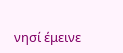νησί έμεινε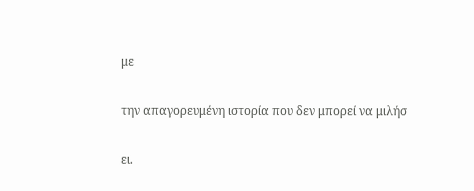με

την απαγορευμένη ιστορία που δεν μπορεί να μιλήσ

ει.